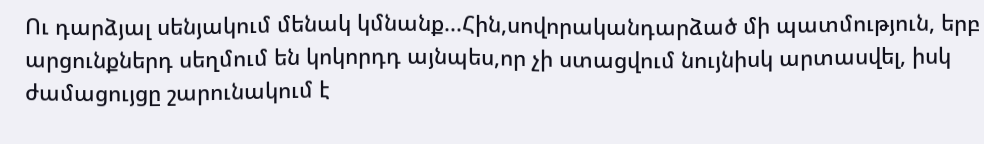Ու դարձյալ սենյակում մենակ կմնանք...Հին,սովորականդարձած մի պատմություն, երբ արցունքներդ սեղմում են կոկորդդ այնպես,որ չի ստացվում նույնիսկ արտասվել, իսկ ժամացույցը շարունակում է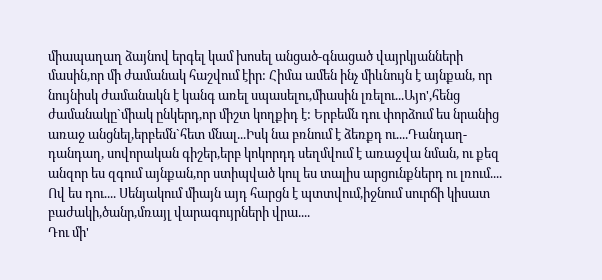միապաղաղ ձայնով երգել կամ խոսել անցած-գնացած վայրկյանների մասին,որ մի ժամանակ հաշվում էիր: Հիմա ամեն ինչ միևնույն է այնքան, որ նույնիսկ ժամանակն է կանգ առել սպասելու,միասին լռելու...Այո',հենց ժամանակը`միակ ընկերդ,որ միշտ կողքիդ է: Երբեմն դու փորձում ես նրանից առաջ անցնել,երբեմն`հետ մնալ...Իսկ նա բռնում է ձեռքդ ու....Դանդաղ-դանդաղ, սովորական գիշեր,երբ կոկորդդ սեղմվում է առաջվա նման, ու քեզ անզոր ես զգում այնքան,որ ստիպված կուլ ես տալիս արցունքներդ ու լռում....
Ով ես դու.... Սենյակում միայն այդ հարցն է պտտվում,իջնում սուրճի կիսատ բաժակի,ծանր,մռայլ վարագույրների վրա....
Դու մի'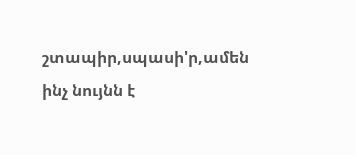շտապիր,սպասի'ր,ամեն ինչ նույնն է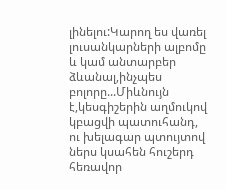լինելու:Կարող ես վառել լուսանկարների ալբոմը և կամ անտարբեր ձևանալ,ինչպես բոլորը...Միևնույն է,կեսգիշերին աղմուկով կբացվի պատուհանդ, ու խելագար պտույտով ներս կսահեն հուշերդ հեռավոր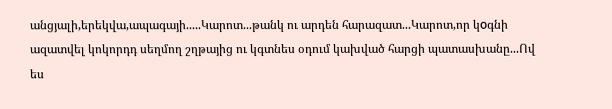անցյալի,երեկվա,ապագայի.....Կարոտ...թանկ ու արդեն հարազատ...Կարոտ,որ կоգնի ազատվել կոկորդդ սեղմող շղթայից ու կգտնես օդում կախված հարցի պատասխանը...Ով ես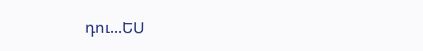դու...ԵՍ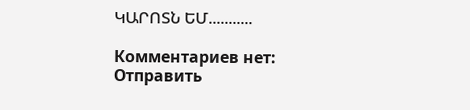ԿԱՐՈՏՆ ԵՄ...........

Комментариев нет:
Отправить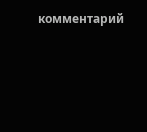комментарий